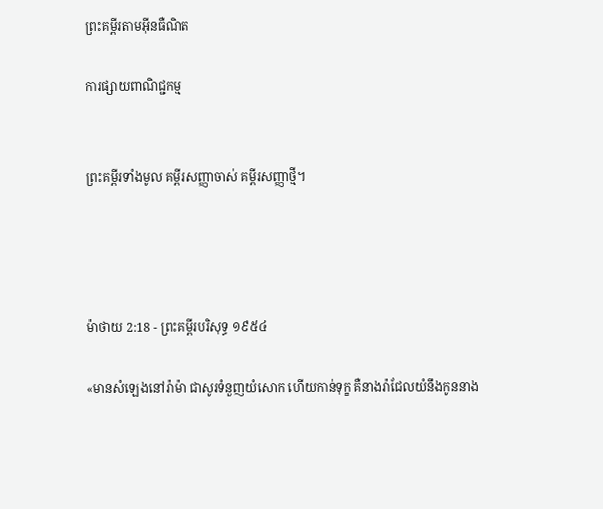ព្រះគម្ពីរតាមអ៊ីនធឺណិត

ការផ្សាយពាណិជ្ជកម្ម


ព្រះគម្ពីរទាំងមូល គម្ពីរសញ្ញាចាស់ គម្ពីរសញ្ញាថ្មី។




ម៉ាថាយ 2:18 - ព្រះគម្ពីរបរិសុទ្ធ ១៩៥៤

«មានសំឡេងនៅរ៉ាម៉ា ជាសូរទំនួញយំសោក ហើយកាន់ទុក្ខ គឺនាងរ៉ាជែលយំនឹងកូននាង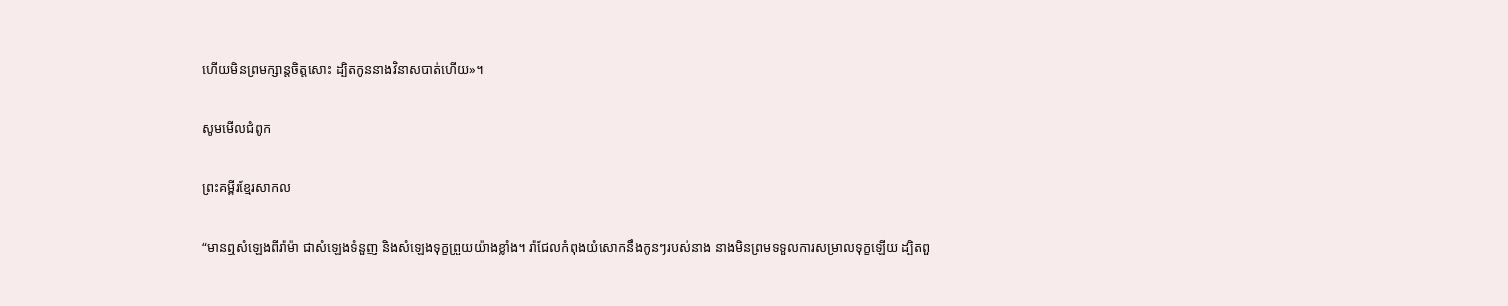ហើយមិនព្រមក្សាន្តចិត្តសោះ ដ្បិតកូននាងវិនាសបាត់ហើយ»។

សូមមើលជំពូក

ព្រះគម្ពីរខ្មែរសាកល

“មានឮសំឡេងពីរ៉ាម៉ា ជាសំឡេងទំនួញ និងសំឡេងទុក្ខព្រួយយ៉ាងខ្លាំង។ រ៉ាជែលកំពុងយំសោកនឹងកូនៗរបស់នាង នាងមិនព្រមទទួលការសម្រាលទុក្ខឡើយ ដ្បិតពួ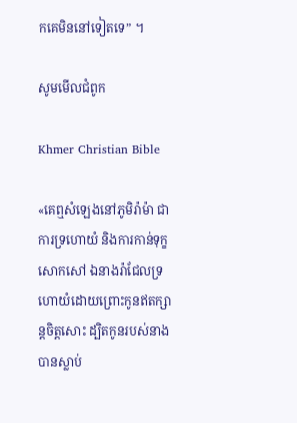កគេមិននៅទៀតទេ” ។

សូមមើលជំពូក

Khmer Christian Bible

«គេឮសំឡេងនៅភូមិរ៉ាម៉ា ជាការទ្រហោយំ និងការកាន់ទុក្ខសោកសៅ ឯនាងរ៉ាជែលទ្រហោយំដោយព្រោះកូនឥតក្សាន្តចិត្តសោះ ដ្បិតកូនរបស់នាងបានស្លាប់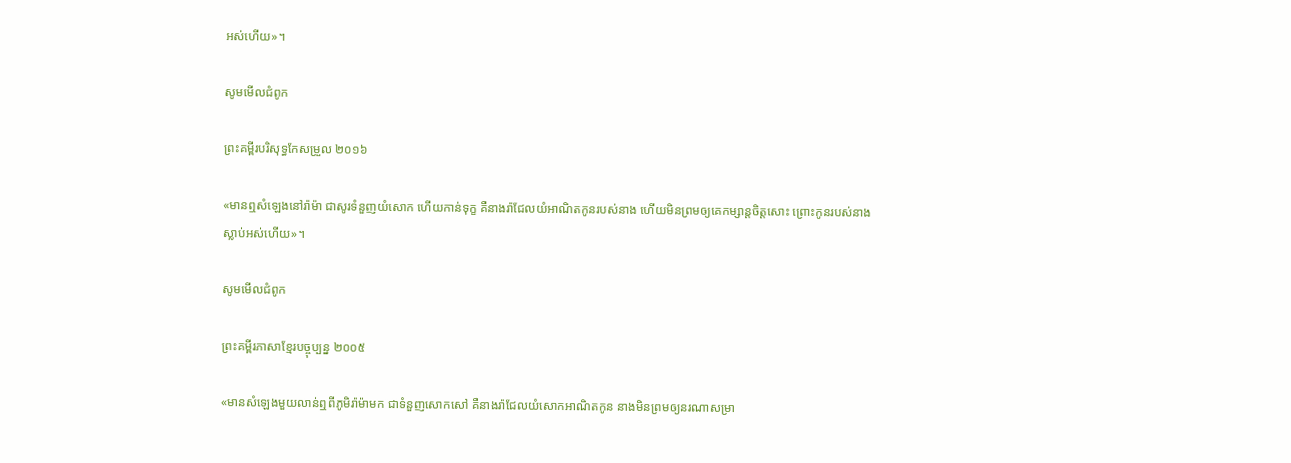អស់ហើយ»។

សូមមើលជំពូក

ព្រះគម្ពីរបរិសុទ្ធកែសម្រួល ២០១៦

«មានឮសំឡេងនៅរ៉ាម៉ា ជាសូរទំនួញយំសោក ហើយកាន់ទុក្ខ គឺនាងរ៉ាជែលយំអាណិតកូនរបស់នាង ហើយមិនព្រមឲ្យគេកម្សាន្តចិត្តសោះ ព្រោះកូនរបស់នាងស្លាប់អស់ហើយ»។

សូមមើលជំពូក

ព្រះគម្ពីរភាសាខ្មែរបច្ចុប្បន្ន ២០០៥

«មានសំឡេងមួយលាន់ឮពីភូមិរ៉ាម៉ាមក ជាទំនួញសោក‌សៅ គឺនាងរ៉ាជែលយំសោកអាណិតកូន នាងមិនព្រមឲ្យនរណាសម្រា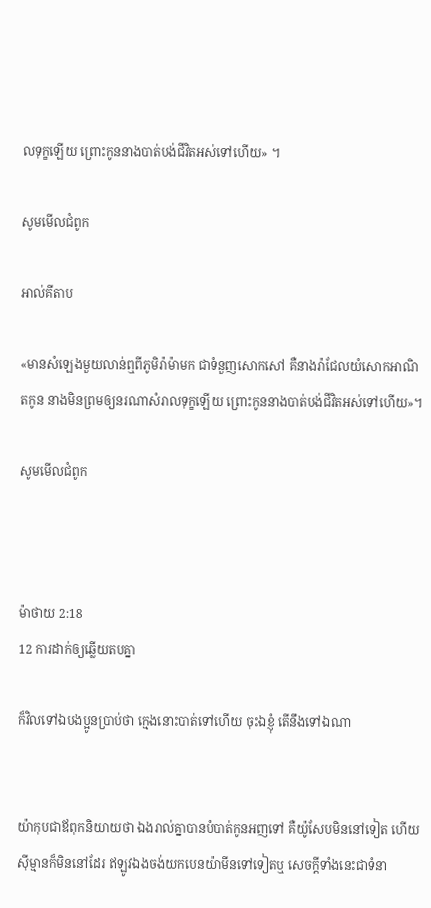លទុក្ខឡើយ ព្រោះកូននាងបាត់បង់ជីវិតអស់ទៅហើយ» ។

សូមមើលជំពូក

អាល់គីតាប

«មានសំឡេងមួយលាន់ឮពីភូមិរ៉ាម៉ាមក ជាទំនួញសោក‌សៅ គឺនាងរ៉ាជែលយំសោកអាណិតកូន នាងមិនព្រមឲ្យនរណាសំរាលទុក្ខឡើយ ព្រោះកូននាងបាត់បង់ជីវិតអស់ទៅហើយ»។

សូមមើលជំពូក



ម៉ាថាយ 2:18
12 ការដាក់ឲ្យឆ្លើយតបគ្នា

ក៏វិលទៅឯបងប្អូនប្រាប់ថា ក្មេងនោះបាត់ទៅហើយ ចុះឯខ្ញុំ តើនឹងទៅឯណា


យ៉ាកុបជាឪពុកនិយាយថា ឯងរាល់គ្នាបានបំបាត់កូនអញទៅ គឺយ៉ូសែបមិននៅទៀត ហើយស៊ីម្មានក៏មិននៅដែរ ឥឡូវឯងចង់យកបេន‌យ៉ាមីនទៅទៀតឬ សេចក្ដីទាំងនេះជាទំនា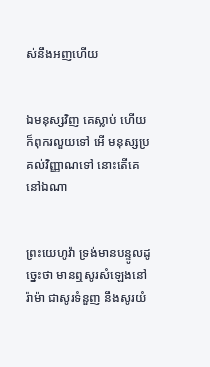ស់នឹងអញហើយ


ឯមនុស្សវិញ គេស្លាប់ ហើយក៏ពុក‌រលួយទៅ អើ មនុស្សប្រគល់វិញ្ញាណទៅ នោះតើគេនៅឯណា


ព្រះ‌យេហូវ៉ា ទ្រង់មានបន្ទូលដូច្នេះថា មានឮសូរសំឡេងនៅរ៉ាម៉ា ជាសូរទំនួញ នឹងសូរយំ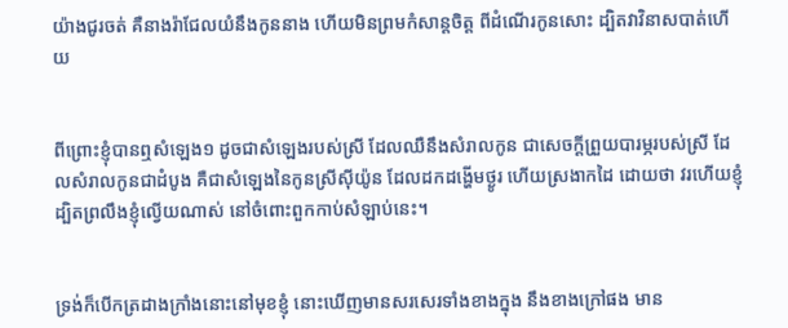យ៉ាងជូរ‌ចត់ គឺនាងរ៉ាជែលយំនឹងកូននាង ហើយមិនព្រមកំសាន្តចិត្ត ពីដំណើរកូនសោះ ដ្បិតវាវិនាសបាត់ហើយ


ពីព្រោះខ្ញុំបានឮសំឡេង១ ដូចជាសំឡេងរបស់ស្រី ដែលឈឺនឹងសំរាលកូន ជាសេចក្ដីព្រួយបារម្ភរបស់ស្រី ដែលសំរាលកូនជាដំបូង គឺជាសំឡេងនៃកូនស្រីស៊ីយ៉ូន ដែលដកដង្ហើមថ្ងូរ ហើយស្រងាកដៃ ដោយថា វរ‌ហើយខ្ញុំ ដ្បិតព្រលឹងខ្ញុំល្វើយណាស់ នៅចំពោះពួកកាប់សំឡាប់នេះ។


ទ្រង់ក៏បើកត្រដាងក្រាំងនោះនៅមុខខ្ញុំ នោះឃើញមានសរសេរទាំងខាងក្នុង នឹងខាងក្រៅផង មាន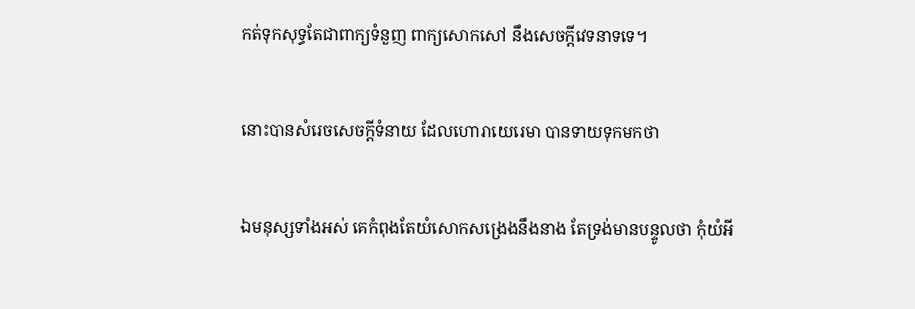កត់ទុកសុទ្ធតែជាពាក្យទំនួញ ពាក្យសោក‌សៅ នឹងសេចក្ដីវេទនាទទេ។


នោះបានសំរេចសេចក្ដីទំនាយ ដែលហោរាយេរេមា បានទាយទុកមកថា


ឯមនុស្សទាំងអស់ គេកំពុងតែយំសោកសង្រេងនឹងនាង តែទ្រង់មានបន្ទូលថា កុំយំអី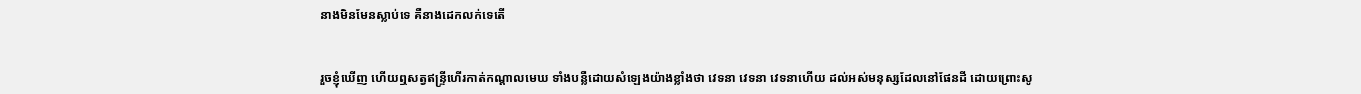នាងមិនមែនស្លាប់ទេ គឺនាងដេកលក់ទេតើ


រួចខ្ញុំឃើញ ហើយឮសត្វឥន្ទ្រីហើរកាត់កណ្តាលមេឃ ទាំងបន្លឺដោយសំឡេងយ៉ាងខ្លាំងថា វេទនា វេទនា វេទនាហើយ ដល់អស់មនុស្សដែលនៅផែនដី ដោយព្រោះសូ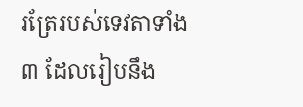រត្រែរបស់ទេវតាទាំង៣ ដែលរៀបនឹង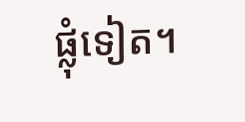ផ្លុំទៀត។